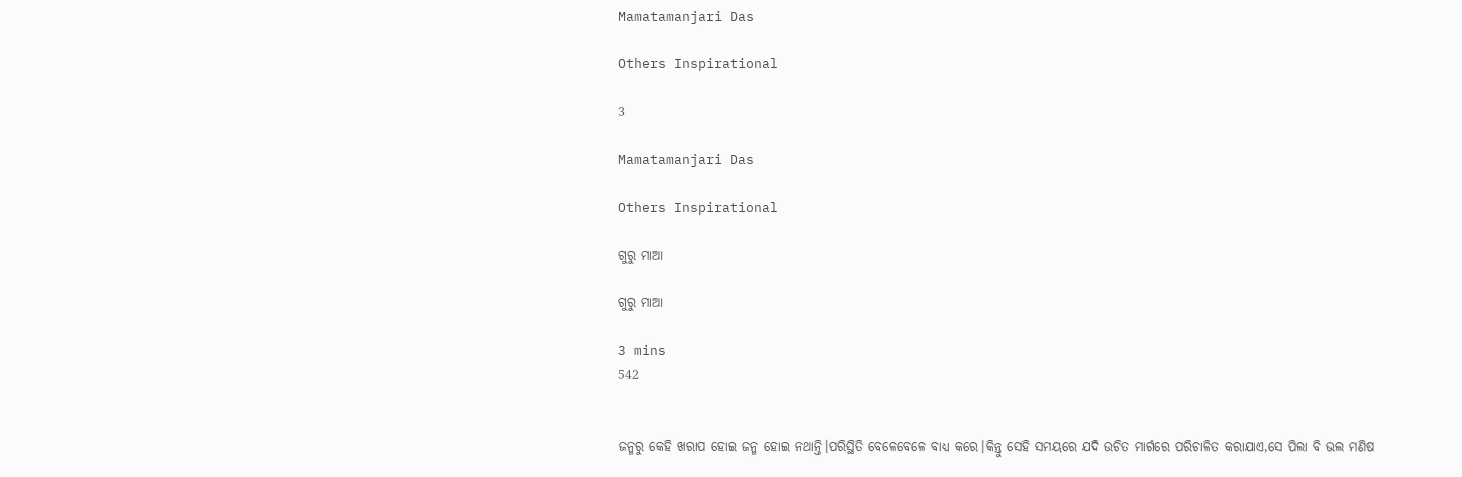Mamatamanjari Das

Others Inspirational

3

Mamatamanjari Das

Others Inspirational

ଗୁରୁ ମାଆ

ଗୁରୁ ମାଆ

3 mins
542


ଜନ୍ମରୁ କେହି ଖରାପ ହୋଇ ଜନ୍ମ ହୋଇ ନଥାନ୍ତି।ପରିସ୍ଥିତି ବେଳେବେଳେ ବାଧ୍ୟ କରେ।କିନ୍ତୁ ସେହି ସମୟରେ ଯଦି ଉଚିତ ମାର୍ଗରେ ପରିଚାଳିତ କରାଯାଏ,ସେ ପିଲା ବି ଭଲ ମଣିଷ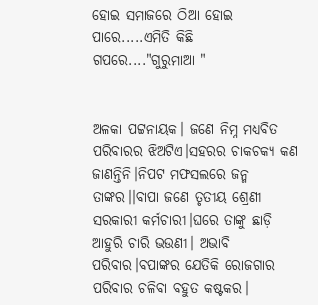ହୋଇ ସମାଜରେ ଠିଆ ହୋଇ ପାରେ.....ଏମିତି କିଛି ଗପରେ...."ଗୁରୁମାଆ "


ଅଳକା ପଟ୍ଟନାୟକ। ଜଣେ ନିମ୍ନ ମଧ୍ୟବିତ ପରିବାରର ଝିଅଟିଏ।ସହରର ଚାକଚକ୍ୟ କଣ ଜାଣନ୍ତିନି।ନିପଟ ମଫସଲରେ ଜନ୍ମ ତାଙ୍କର।।ବାପା ଜଣେ ତୃତୀୟ ଶ୍ରେଣୀ ସରକାରୀ କର୍ମଚାରୀ।ଘରେ ତାଙ୍କୁ ଛାଡ଼ି ଆହୁରି ଚାରି ଭଉଣୀ। ଅଭାବି ପରିବାର।ବପାଙ୍କର ଯେତିକି ରୋଜଗାର ପରିବାର ଚଳିବା ବହୁତ କଷ୍ଟକର।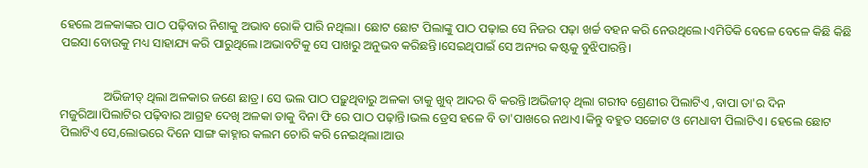ହେଲେ ଅଳକାଙ୍କର ପାଠ ପଢ଼ିବାର ନିଶାକୁ ଅଭାବ ରୋକି ପାରି ନଥିଲା। ଛୋଟ ଛୋଟ ପିଲାଙ୍କୁ ପାଠ ପଢ଼ାଇ ସେ ନିଜର ପଢ଼ା ଖର୍ଚ୍ଚ ବହନ କରି ନେଉଥିଲେ।ଏମିତିକି ବେଳେ ବେଳେ କିଛି କିଛି ପଇସା ବୋଉକୁ ମଧ୍ୟ ସାହାଯ୍ୟ କରି ପାରୁଥିଲେ।ଅଭାବଟିକୁ ସେ ପାଖରୁ ଅନୁଭବ କରିଛନ୍ତି।ସେଇଥିପାଇଁ ସେ ଅନ୍ୟର କଷ୍ଟକୁ ବୁଝିପାରନ୍ତି।


              ଅଭିଜୀତ୍ ଥିଲା ଅଳକାର ଜଣେ ଛାତ୍ର। ସେ ଭଲ ପାଠ ପଢ଼ୁଥିବାରୁ ଅଳକା ତାକୁ ଖୁବ୍ ଆଦର ବି କରନ୍ତି।ଅଭିଜୀତ୍ ଥିଲା ଗରୀବ ଶ୍ରେଣୀର ପିଲାଟିଏ ,ବାପା ତା'ର ଦିନ ମଜୁରିଆ।ପିଲାଟିର ପଢ଼ିବାର ଆଗ୍ରହ ଦେଖି ଅଳକା ତାକୁ ବିନା ଫି ରେ ପାଠ ପଢ଼ାନ୍ତି।ଭଲ ଡ୍ରେସ ହଳେ ବି ତା'ପାଖରେ ନଥାଏ।କିନ୍ତୁ ବହୁତ ସଚ୍ଚୋଟ ଓ ମେଧାବୀ ପିଲାଟିଏ। ହେଲେ ଛୋଟ ପିଲାଟିଏ ସେ,ଲୋଭରେ ଦିନେ ସାଙ୍ଗ କାହ୍ନାର କଲମ ଚୋରି କରି ନେଇଥିଲା।ଆଉ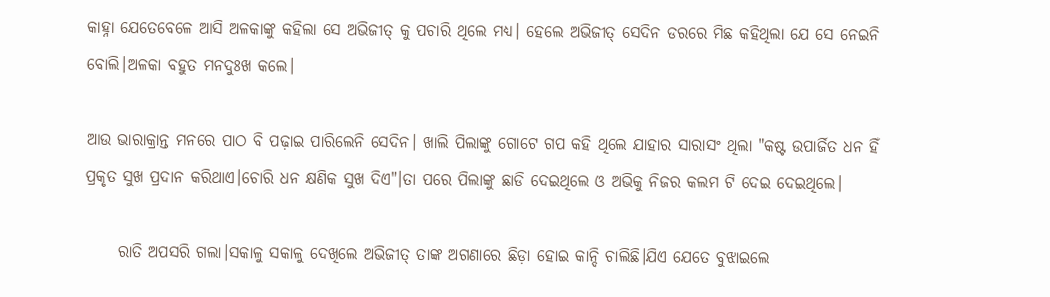କାହ୍ନା ଯେତେବେଳେ ଆସି ଅଳକାଙ୍କୁ କହିଲା ସେ ଅଭିଜୀତ୍ କୁ ପଚାରି ଥିଲେ ମଧ୍ୟ। ହେଲେ ଅଭିଜୀତ୍ ସେଦିନ ଡରରେ ମିଛ କହିଥିଲା ଯେ ସେ ନେଇନି ବୋଲି।ଅଳକା ବହୁତ ମନଦୁଃଖ କଲେ।

ଆଉ ଭାରାକ୍ରାନ୍ତ ମନରେ ପାଠ ବି ପଢ଼ାଇ ପାରିଲେନି ସେଦିନ। ଖାଲି ପିଲାଙ୍କୁ ଗୋଟେ ଗପ କହି ଥିଲେ ଯାହାର ସାରାସଂ ଥିଲା "କଷ୍ଟ ଉପାର୍ଜିତ ଧନ ହିଁ ପ୍ରକୃତ ସୁଖ ପ୍ରଦାନ କରିଥାଏ।ଚୋରି ଧନ କ୍ଷଣିକ ସୁଖ ଦିଏ"।ତା ପରେ ପିଲାଙ୍କୁ ଛାଡି ଦେଇଥିଲେ ଓ ଅଭିକୁ ନିଜର କଲମ ଟି ଦେଇ ଦେଇଥିଲେ।

     ରାତି ଅପସରି ଗଲା।ସକାଳୁ ସକାଳୁ ଦେଖିଲେ ଅଭିଜୀତ୍ ତାଙ୍କ ଅଗଣାରେ ଛିଡ଼ା ହୋଇ କାନ୍ଦି ଚାଲିଛି।ଯିଏ ଯେତେ ବୁଝାଇଲେ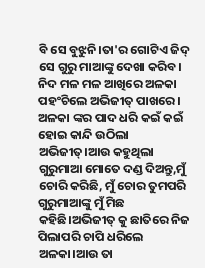ବି ସେ ବୁଝୁନି।ତା'ର ଗୋଟିଏ ଜିଦ୍ ସେ ଗୁରୁ ମାଆଙ୍କୁ ଦେଖା କରିବ। ନିଦ ମଳ ମଳ ଆଖିରେ ଅଳକା ପହଂଚିଲେ ଅଭିଜୀତ୍ ପାଖରେ। ଅଳକା ଙ୍କର ପାଦ ଧରି କଇଁ କଇଁ ହୋଇ କାନ୍ଦି ଉଠିଲା ଅଭିଜୀତ୍।ଆଉ କହୁଥିଲା ଗୁରୁମାଆ ମୋତେ ଦଣ୍ଡ ଦିଅନ୍ତୁ,ମୁଁ ଚୋରି କରିଛି, ମୁଁ ଚୋର ତୁମପରି ଗୁରୁମାଆଙ୍କୁ ମୁଁ ମିଛ କହିଛି।ଅଭିଜୀତ୍ କୁ ଛାତିରେ ନିଜ ପିଲାପରି ଚାପି ଧରିଲେ ଅଳକା।ଆଉ ତା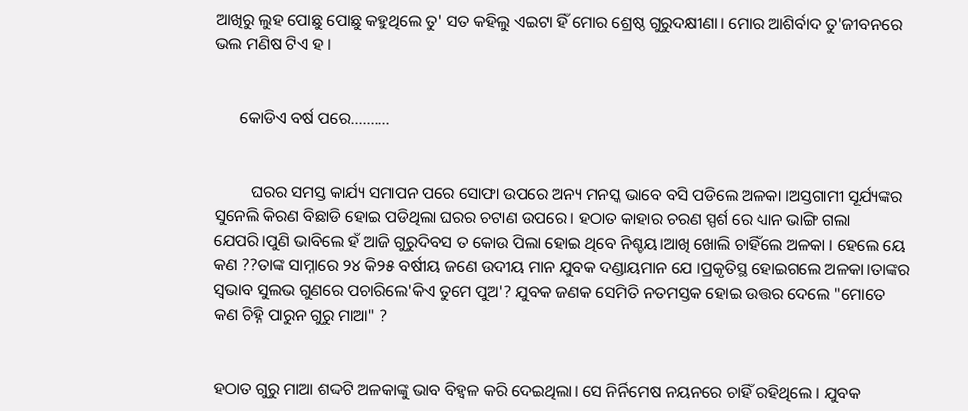ଆଖିରୁ ଲୁହ ପୋଛୁ ପୋଛୁ କହୁଥିଲେ ତୁ' ସତ କହିଲୁ ଏଇଟା ହିଁ ମୋର ଶ୍ରେଷ୍ଠ ଗୁରୁଦକ୍ଷୀଣା। ମୋର ଆଶିର୍ବାଦ ତୁ'ଜୀବନରେ ଭଲ ମଣିଷ ଟିଏ ହ ।


      କୋଡିଏ ବର୍ଷ ପରେ..........


         ଘରର ସମସ୍ତ କାର୍ଯ୍ୟ ସମାପନ ପରେ ସୋଫା ଉପରେ ଅନ୍ୟ ମନସ୍କ ଭାବେ ବସି ପଡିଲେ ଅଳକା ।ଅସ୍ତଗାମୀ ସୂର୍ଯ୍ୟଙ୍କର ସୁନେଲି କିରଣ ବିଛାଡି ହୋଇ ପଡିଥିଲା ଘରର ଚଟାଣ ଉପରେ। ହଠାତ କାହାର ଚରଣ ସ୍ପର୍ଶ ରେ ଧ୍ୟାନ ଭାଙ୍ଗି ଗଲା ଯେପରି।ପୁଣି ଭାବିଲେ ହଁ ଆଜି ଗୁରୁଦିବସ ତ କୋଉ ପିଲା ହୋଇ ଥିବେ ନିଶ୍ଚୟ।ଆଖି ଖୋଲି ଚାହିଁଲେ ଅଳକା । ହେଲେ ୟେ କଣ ??ତାଙ୍କ ସାମ୍ନାରେ ୨୪ କି୨୫ ବର୍ଷୀୟ ଜଣେ ଉଦୀୟ ମାନ ଯୁବକ ଦଣ୍ଡାୟମାନ ଯେ ।ପ୍ରକୃତିସ୍ଥ ହୋଇଗଲେ ଅଳକା।ତାଙ୍କର ସ୍ୱଭାବ ସୁଲଭ ଗୁଣରେ ପଚାରିଲେ'କିଏ ତୁମେ ପୁଅ'? ଯୁବକ ଜଣକ ସେମିତି ନତମସ୍ତକ ହୋଇ ଉତ୍ତର ଦେଲେ "ମୋତେ କଣ ଚିହ୍ନି ପାରୁନ ଗୁରୁ ମାଆ" ?


ହଠାତ ଗୁରୁ ମାଆ ଶଦ୍ଦଟି ଅଳକାଙ୍କୁ ଭାବ ବିହ୍ୱଳ କରି ଦେଇଥିଲା। ସେ ନିର୍ନିମେଷ ନୟନରେ ଚାହିଁ ରହିଥିଲେ । ଯୁବକ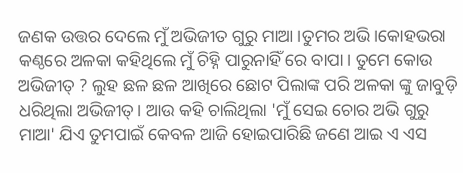ଜଣକ ଉତ୍ତର ଦେଲେ ମୁଁ ଅଭିଜୀତ ଗୁରୁ ମାଆ।ତୁମର ଅଭି।କୋହଭରା କଣ୍ଠରେ ଅଳକା କହିଥିଲେ ମୁଁ ଚିହ୍ନି ପାରୁନାହିଁ ରେ ବାପା। ତୁମେ କୋଉ ଅଭିଜୀତ୍ ? ଲୁହ ଛଳ ଛଳ ଆଖିରେ ଛୋଟ ପିଲାଙ୍କ ପରି ଅଳକା ଙ୍କୁ ଜାବୁଡ଼ି ଧରିଥିଲା ଅଭିଜୀତ୍। ଆଉ କହି ଚାଲିଥିଲା 'ମୁଁ ସେଇ ଚୋର ଅଭି ଗୁରୁ ମାଆ' ଯିଏ ତୁମପାଇଁ କେବଳ ଆଜି ହୋଇପାରିଛି ଜଣେ ଆଇ ଏ ଏସ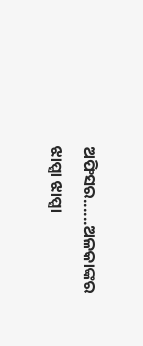ଅଫିସର......ଅଳକାଙ୍କର ଝାପ୍ସା ଝାପ୍ସା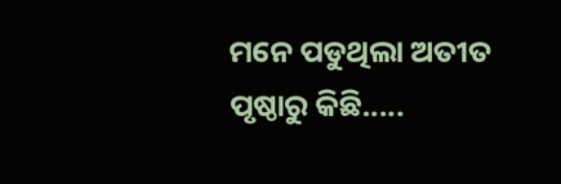ମନେ ପଡୁଥିଲା ଅତୀତ ପୃଷ୍ଠାରୁ କିଛି.....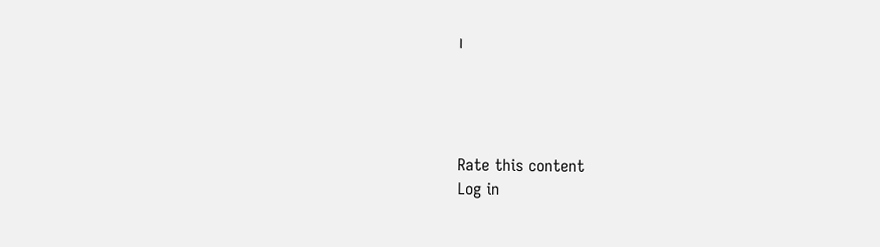।




Rate this content
Log in